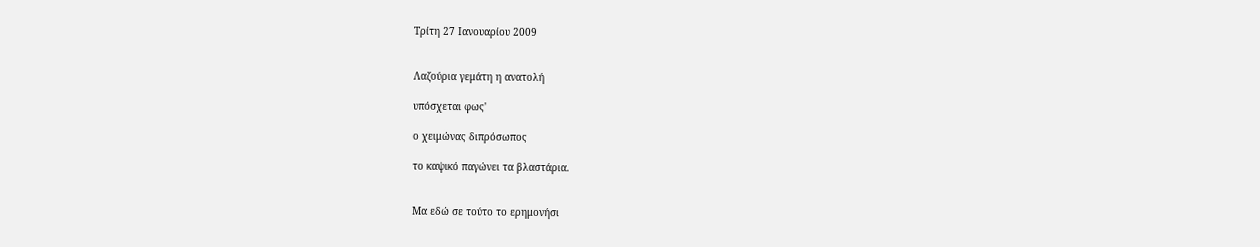Τρίτη 27 Ιανουαρίου 2009


Λαζούρια γεμάτη η ανατολή

υπόσχεται φως'

ο χειμώνας διπρόσωπος

το καψικό παγώνει τα βλαστάρια.


Μα εδώ σε τούτο το ερημονήσι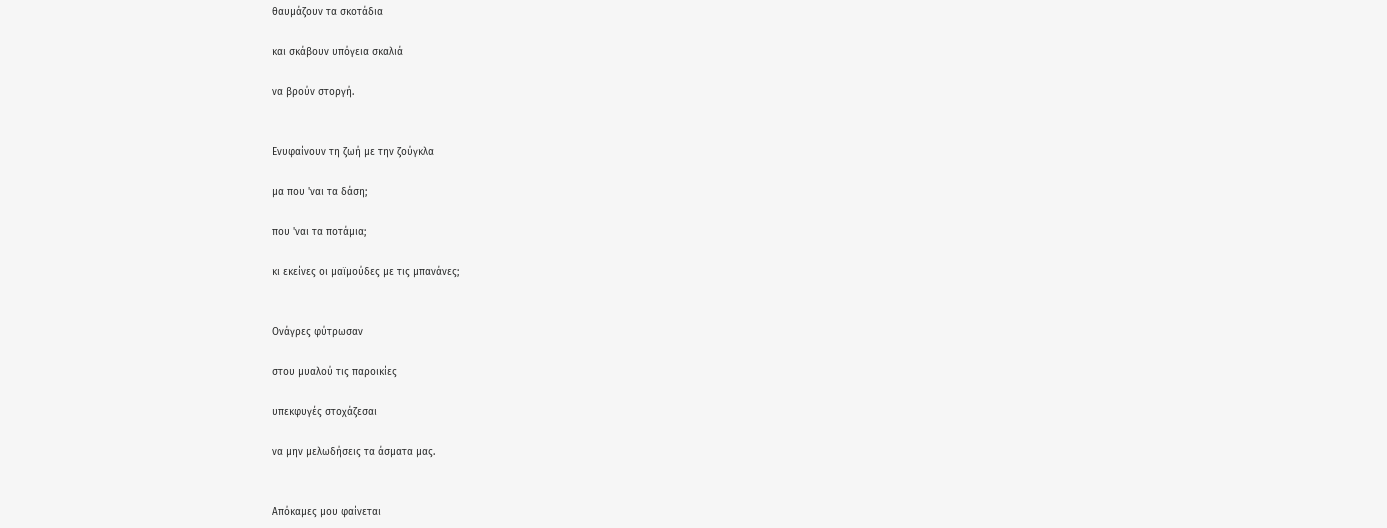θαυμάζουν τα σκοτάδια

και σκάβουν υπόγεια σκαλιά

να βρούν στοργή.


Ενυφαίνουν τη ζωή με την ζούγκλα

μα που 'ναι τα δάση;

που 'ναι τα ποτάμια;

κι εκείνες οι μαϊμούδες με τις μπανάνες;


Ονάγρες φύτρωσαν

στου μυαλού τις παροικίες

υπεκφυγές στοχάζεσαι

να μην μελωδήσεις τα άσματα μας.


Απόκαμες μου φαίνεται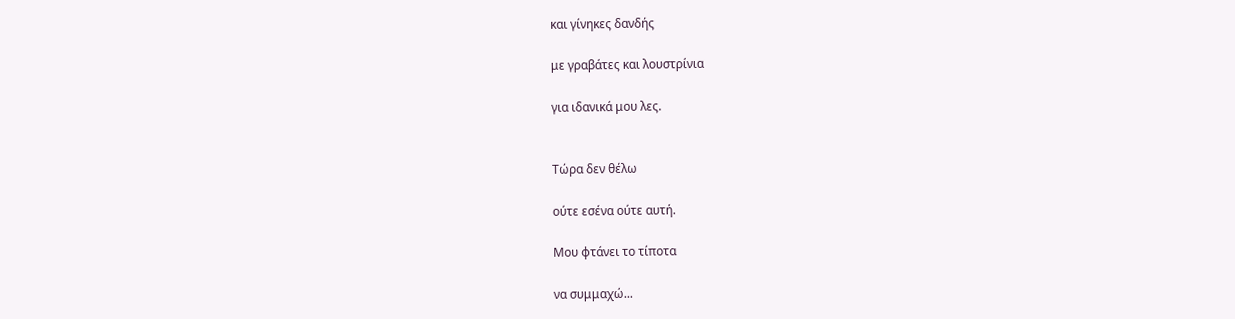και γίνηκες δανδής

με γραβάτες και λουστρίνια

για ιδανικά μου λες.


Τώρα δεν θέλω

ούτε εσένα ούτε αυτή.

Μου φτάνει το τίποτα

να συμμαχώ...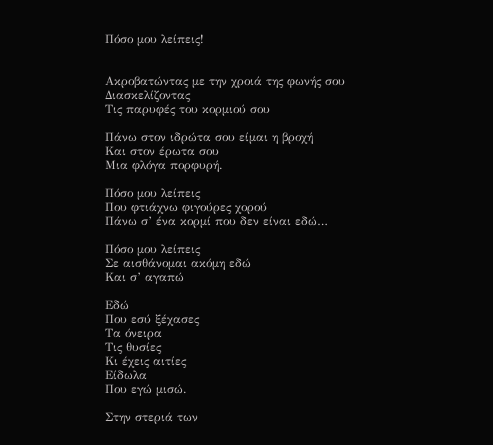Πόσο μου λείπεις!


Ακροβατώντας με την χροιά της φωνής σου
Διασκελίζοντας
Τις παρυφές του κορμιού σου

Πάνω στον ιδρώτα σου είμαι η βροχή
Και στον έρωτα σου
Μια φλόγα πορφυρή.

Πόσο μου λείπεις
Που φτιάχνω φιγούρες χορού
Πάνω σ’ ένα κορμί που δεν είναι εδώ…

Πόσο μου λείπεις
Σε αισθάνομαι ακόμη εδώ
Και σ’ αγαπώ

Εδώ
Που εσύ ξέχασες
Τα όνειρα
Τις θυσίες
Κι έχεις αιτίες
Είδωλα
Που εγώ μισώ.

Στην στεριά των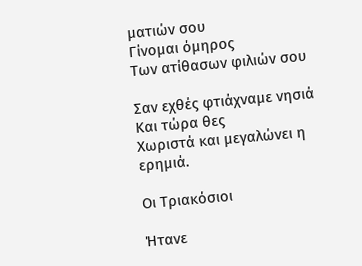ματιών σου
Γίνομαι όμηρος
Των ατίθασων φιλιών σου

Σαν εχθές φτιάχναμε νησιά
Και τώρα θες
Χωριστά και μεγαλώνει η ερημιά.

Οι Τριακόσιοι

Ήτανε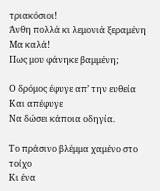τριακόσιοι!
Άνθη πολλά κι λεμονιά ξεραμένη
Μα καλά!
Πως μου φάνηκε βαμμένη;

Ο δρόμος έφυγε απ’ την ευθεία
Και απέφυγε
Να δώσει κάποια οδηγία.

Το πράσινο βλέμμα χαμένο στο τοίχο
Κι ένα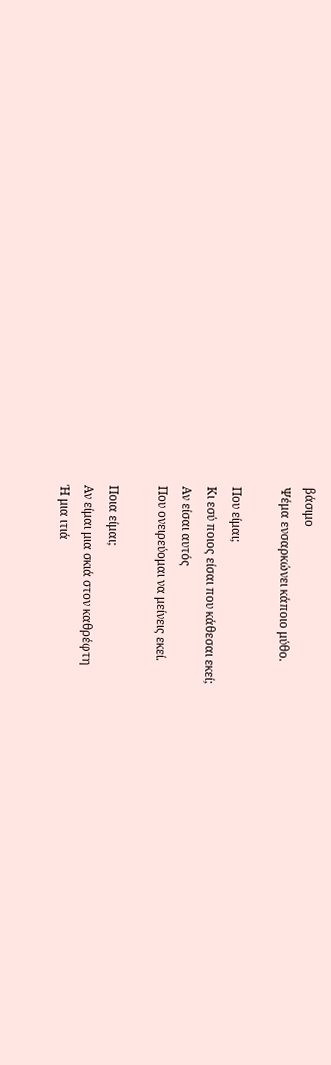βάσιμο
Ψέμα ενσαρκώνει κάποιο μύθο.

Που είμαι;
Κι εσύ ποιος είσαι που κάθεσαι εκεί;
Αν είσαι αυτός
Που ονειρεύομαι να μείνεις εκεί.

Ποια είμαι;
Αν είμαι μια σκιά στον καθρέφτη
Ή μια ιτιά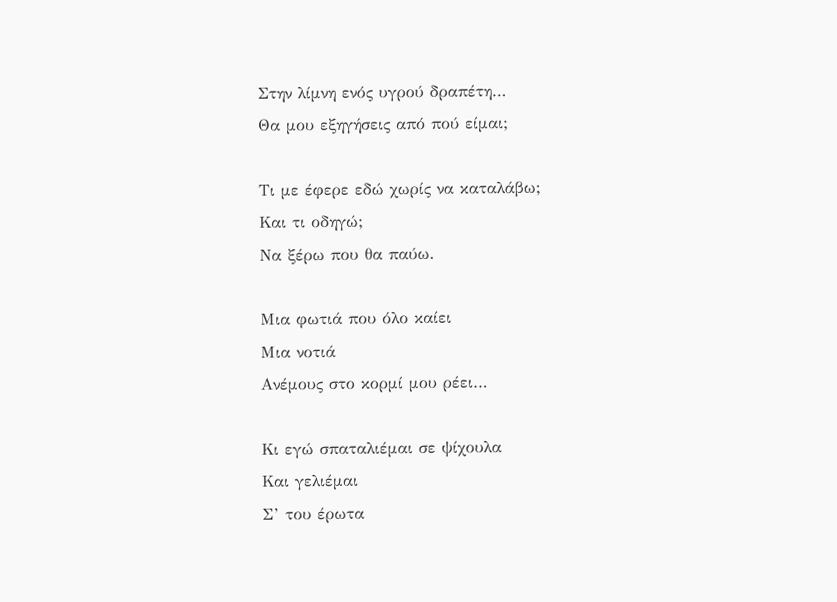Στην λίμνη ενός υγρού δραπέτη…
Θα μου εξηγήσεις από πού είμαι;

Τι με έφερε εδώ χωρίς να καταλάβω;
Και τι οδηγώ;
Να ξέρω που θα παύω.

Μια φωτιά που όλο καίει
Μια νοτιά
Ανέμους στο κορμί μου ρέει…

Κι εγώ σπαταλιέμαι σε ψίχουλα
Και γελιέμαι
Σ’ του έρωτα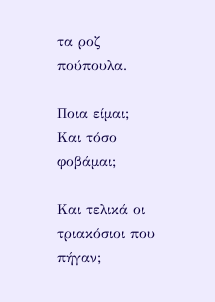τα ροζ πούπουλα.

Ποια είμαι;
Και τόσο φοβάμαι;

Και τελικά οι τριακόσιοι που πήγαν;